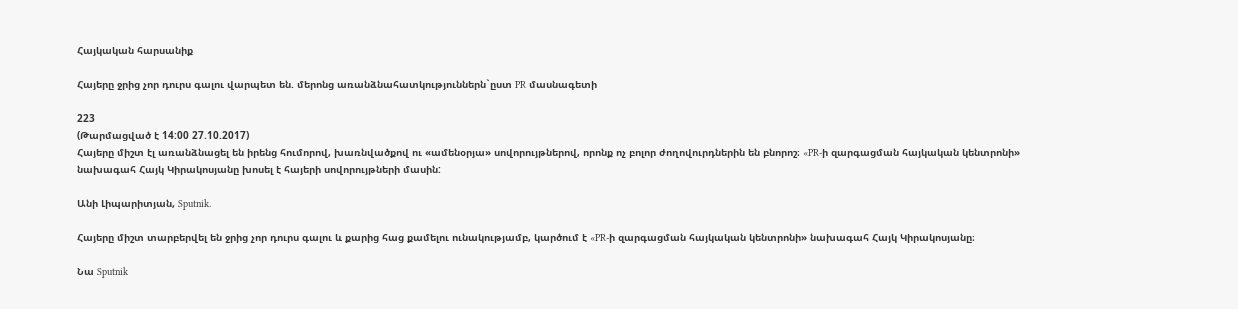Հայկական հարսանիք

Հայերը ջրից չոր դուրս գալու վարպետ են. մերոնց առանձնահատկություններն`ըստ PR մասնագետի

223
(Թարմացված է 14:00 27.10.2017)
Հայերը միշտ էլ առանձնացել են իրենց հումորով, խառնվածքով ու «ամենօրյա» սովորույթներով, որոնք ոչ բոլոր ժողովուրդներին են բնորոշ։ «PR-ի զարգացման հայկական կենտրոնի» նախագահ Հայկ Կիրակոսյանը խոսել է հայերի սովորույթների մասին:

Անի Լիպարիտյան, Sputnik.

Հայերը միշտ տարբերվել են ջրից չոր դուրս գալու և քարից հաց քամելու ունակությամբ, կարծում է «PR-ի զարգացման հայկական կենտրոնի» նախագահ Հայկ Կիրակոսյանը։

Նա Sputnik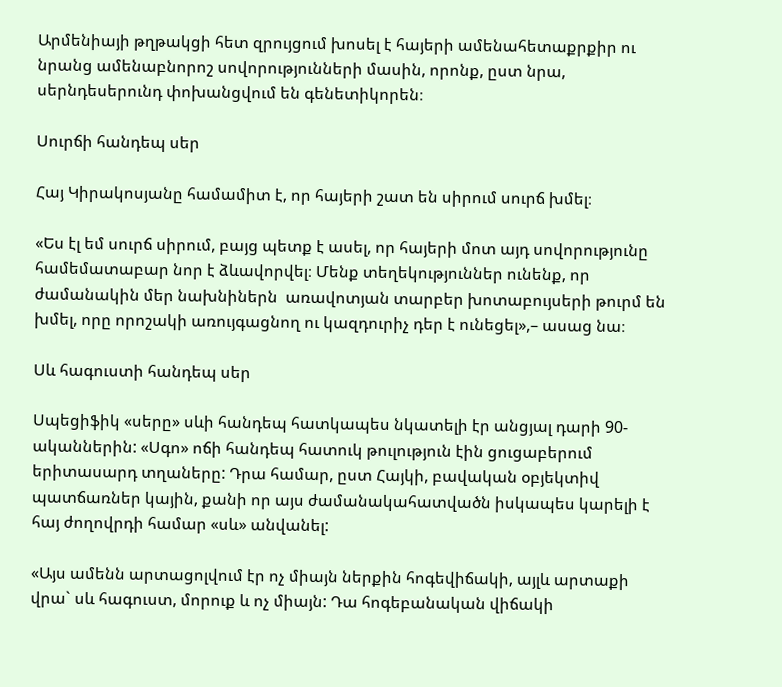Արմենիայի թղթակցի հետ զրույցում խոսել է հայերի ամենահետաքրքիր ու նրանց ամենաբնորոշ սովորությունների մասին, որոնք, ըստ նրա, սերնդեսերունդ փոխանցվում են գենետիկորեն։

Սուրճի հանդեպ սեր

Հայ Կիրակոսյանը համամիտ է, որ հայերի շատ են սիրում սուրճ խմել։

«Ես էլ եմ սուրճ սիրում, բայց պետք է ասել, որ հայերի մոտ այդ սովորությունը համեմատաբար նոր է ձևավորվել։ Մենք տեղեկություններ ունենք, որ ժամանակին մեր նախնիներն  առավոտյան տարբեր խոտաբույսերի թուրմ են խմել, որը որոշակի առույգացնող ու կազդուրիչ դեր է ունեցել»,– ասաց նա։

Սև հագուստի հանդեպ սեր

Սպեցիֆիկ «սերը» սևի հանդեպ հատկապես նկատելի էր անցյալ դարի 90-ականներին: «Սգո» ոճի հանդեպ հատուկ թուլություն էին ցուցաբերում երիտասարդ տղաները: Դրա համար, ըստ Հայկի, բավական օբյեկտիվ պատճառներ կային, քանի որ այս ժամանակահատվածն իսկապես կարելի է հայ ժողովրդի համար «սև» անվանել:

«Այս ամենն արտացոլվում էր ոչ միայն ներքին հոգեվիճակի, այլև արտաքի վրա` սև հագուստ, մորուք և ոչ միայն: Դա հոգեբանական վիճակի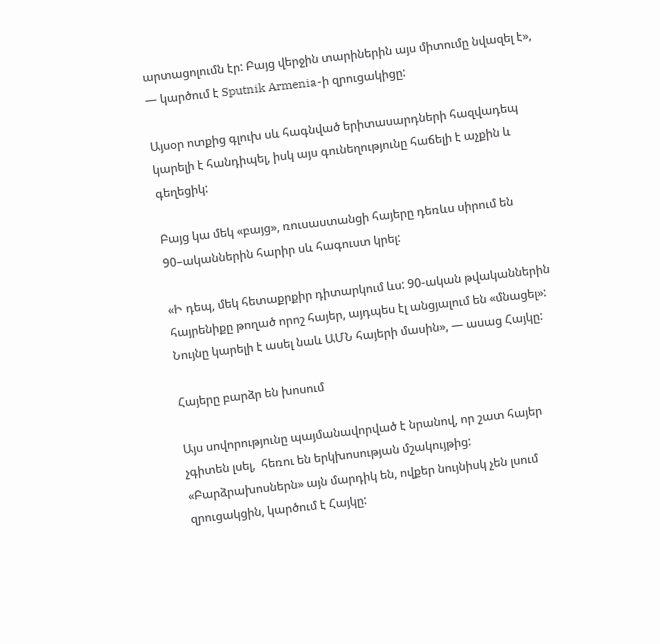արտացոլումն էր: Բայց վերջին տարիներին այս միտումը նվազել է», — կարծում է Sputnik Armenia-ի զրուցակիցը:

Այսօր ոտքից գլուխ սև հագնված երիտասարդների հազվադեպ կարելի է հանդիպել, իսկ այս գունեղությունը հաճելի է աչքին և գեղեցիկ:

Բայց կա մեկ «բայց», ռուսաստանցի հայերը դեռևս սիրում են 90–ականներին հարիր սև հագուստ կրել:

«Ի դեպ, մեկ հետաքրքիր դիտարկում ևս: 90-ական թվականներին հայրենիքը թողած որոշ հայեր, այդպես էլ անցյալում են «մնացել»:  Նույնը կարելի է ասել նաև ԱՄՆ հայերի մասին», — ասաց Հայկը:

Հայերը բարձր են խոսում

Այս սովորությունը պայմանավորված է նրանով, որ շատ հայեր չգիտեն լսել,  հեռու են երկխոսության մշակույթից: «Բարձրախոսներն» այն մարդիկ են, ովքեր նույնիսկ չեն լսում զրուցակցին, կարծում է Հայկը: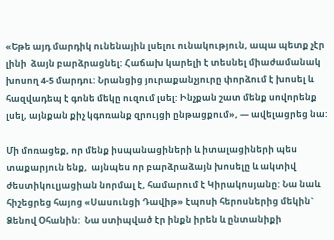«Եթե այդ մարդիկ ունենային լսելու ունակություն, ապա պետք չէր լինի  ձայն բարձրացնել: Հաճախ կարելի է տեսնել միաժամանակ խոսող 4-5 մարդու: Նրանցից յուրաքանչյուրը փորձում է խոսել և հազվադեպ է գոնե մեկը ուզում լսել: Ինչքան շատ մենք սովորենք լսել, այնքան քիչ կգոռանք զրույցի ընթացքում», — ավելացրեց նա:

Մի մոռացեք, որ մենք իսպանացիների և իտալացիների պես տաքարյուն ենք,  այնպես որ բարձրաձայն խոսելը և ակտիվ ժեստիկուլյացիան նորմալ է, համարում է Կիրակոսյանը: Նա նաև հիշեցրեց հայոց «Սասունցի Դավիթ» էպոսի հերոսներից մեկին` Ձենով Օհանին:  Նա ստիպված էր ինքն իրեն և ընտանիքի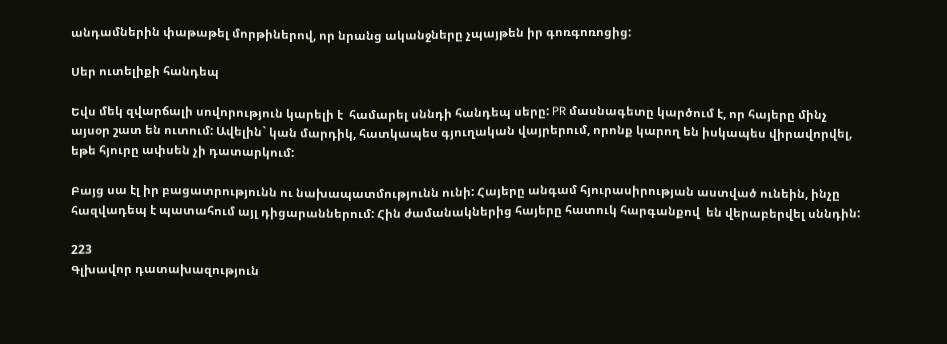անդամներին փաթաթել մորթիներով, որ նրանց ականջները չպայթեն իր գոռգոռոցից:

Սեր ուտելիքի հանդեպ

Եվս մեկ զվարճալի սովորություն կարելի է  համարել սննդի հանդեպ սերը: PR մասնագետը կարծում է, որ հայերը մինչ այսօր շատ են ուտում: Ավելին` կան մարդիկ, հատկապես գյուղական վայրերում, որոնք կարող են իսկապես վիրավորվել, եթե հյուրը ափսեն չի դատարկում:

Բայց սա էլ իր բացատրությունն ու նախապատմությունն ունի: Հայերը անգամ հյուրասիրության աստված ունեին, ինչը հազվադեպ է պատահում այլ դիցարաններում: Հին ժամանակներից հայերը հատուկ հարգանքով  են վերաբերվել սննդին:

223
Գլխավոր դատախազություն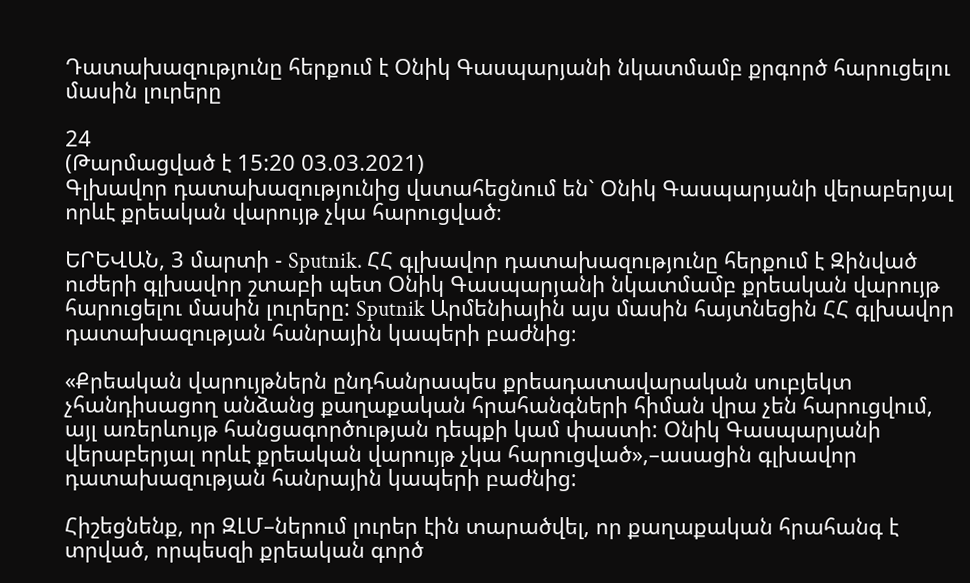Դատախազությունը հերքում է Օնիկ Գասպարյանի նկատմամբ քրգործ հարուցելու մասին լուրերը

24
(Թարմացված է 15:20 03.03.2021)
Գլխավոր դատախազությունից վստահեցնում են` Օնիկ Գասպարյանի վերաբերյալ որևէ քրեական վարույթ չկա հարուցված։

ԵՐԵՎԱՆ, 3 մարտի - Sputnik. ՀՀ գլխավոր դատախազությունը հերքում է Զինված ուժերի գլխավոր շտաբի պետ Օնիկ Գասպարյանի նկատմամբ քրեական վարույթ հարուցելու մասին լուրերը: Sputnik Արմենիային այս մասին հայտնեցին ՀՀ գլխավոր դատախազության հանրային կապերի բաժնից։

«Քրեական վարույթներն ընդհանրապես քրեադատավարական սուբյեկտ չհանդիսացող անձանց քաղաքական հրահանգների հիման վրա չեն հարուցվում, այլ առերևույթ հանցագործության դեպքի կամ փաստի: Օնիկ Գասպարյանի վերաբերյալ որևէ քրեական վարույթ չկա հարուցված»,–ասացին գլխավոր դատախազության հանրային կապերի բաժնից:

Հիշեցնենք, որ ԶԼՄ–ներում լուրեր էին տարածվել, որ քաղաքական հրահանգ է տրված, որպեսզի քրեական գործ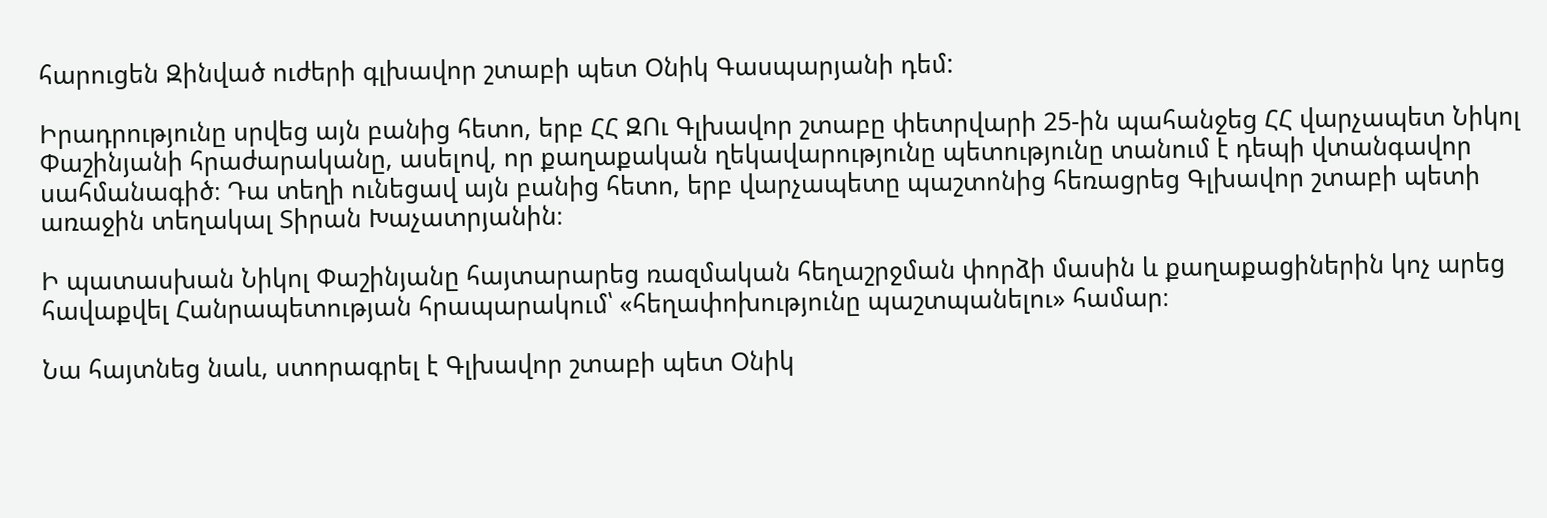հարուցեն Զինված ուժերի գլխավոր շտաբի պետ Օնիկ Գասպարյանի դեմ:

Իրադրությունը սրվեց այն բանից հետո, երբ ՀՀ ԶՈւ Գլխավոր շտաբը փետրվարի 25-ին պահանջեց ՀՀ վարչապետ Նիկոլ Փաշինյանի հրաժարականը, ասելով, որ քաղաքական ղեկավարությունը պետությունը տանում է դեպի վտանգավոր սահմանագիծ։ Դա տեղի ունեցավ այն բանից հետո, երբ վարչապետը պաշտոնից հեռացրեց Գլխավոր շտաբի պետի առաջին տեղակալ Տիրան Խաչատրյանին։

Ի պատասխան Նիկոլ Փաշինյանը հայտարարեց ռազմական հեղաշրջման փորձի մասին և քաղաքացիներին կոչ արեց հավաքվել Հանրապետության հրապարակում՝ «հեղափոխությունը պաշտպանելու» համար։

Նա հայտնեց նաև, ստորագրել է Գլխավոր շտաբի պետ Օնիկ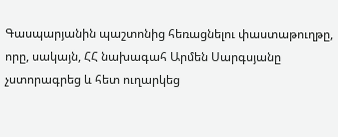Գասպարյանին պաշտոնից հեռացնելու փաստաթուղթը, որը, սակայն, ՀՀ նախագահ Արմեն Սարգսյանը չստորագրեց և հետ ուղարկեց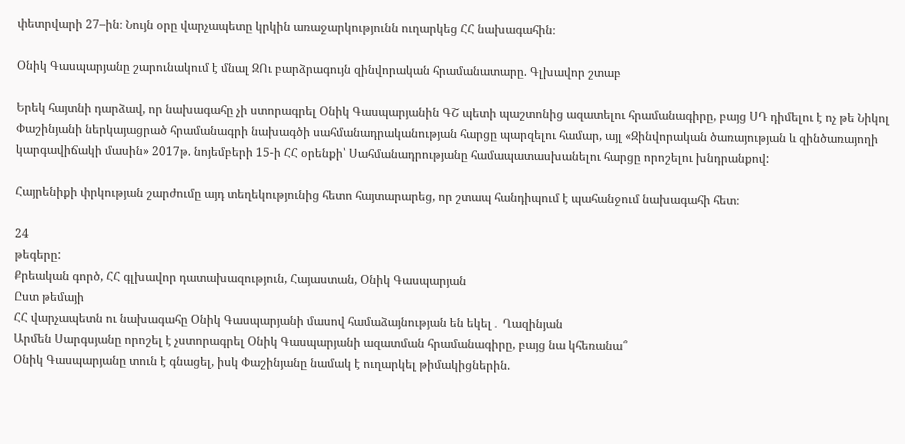փետրվարի 27–ին։ Նույն օրը վարչապետը կրկին առաջարկությունն ուղարկեց ՀՀ նախագահին։

Օնիկ Գասպարյանը շարունակում է մնալ ԶՈւ բարձրագույն զինվորական հրամանատարը. Գլխավոր շտաբ

Երեկ հայտնի դարձավ, որ նախագահը չի ստորագրել Օնիկ Գասպարյանին ԳՇ պետի պաշտոնից ազատելու հրամանագիրը, բայց ՍԴ դիմելու է ոչ թե Նիկոլ Փաշինյանի ներկայացրած հրամանագրի նախագծի սահմանադրականության հարցը պարզելու համար, այլ «Զինվորական ծառայության և զինծառայողի կարգավիճակի մասին» 2017թ. նոյեմբերի 15-ի ՀՀ օրենքի՝ Սահմանադրությանը համապատասխանելու հարցը որոշելու խնդրանքով:

Հայրենիքի փրկության շարժումը այդ տեղեկությունից հետո հայտարարեց, որ շտապ հանդիպում է պահանջում նախագահի հետ։

24
թեգերը:
Քրեական գործ, ՀՀ գլխավոր դատախազություն, Հայաստան, Օնիկ Գասպարյան
Ըստ թեմայի
ՀՀ վարչապետն ու նախագահը Օնիկ Գասպարյանի մասով համաձայնության են եկել․ Ղազինյան
Արմեն Սարգսյանը որոշել է չստորագրել Օնիկ Գասպարյանի ազատման հրամանագիրը, բայց նա կհեռանա՞
Օնիկ Գասպարյանը տուն է գնացել, իսկ Փաշինյանը նամակ է ուղարկել թիմակիցներին.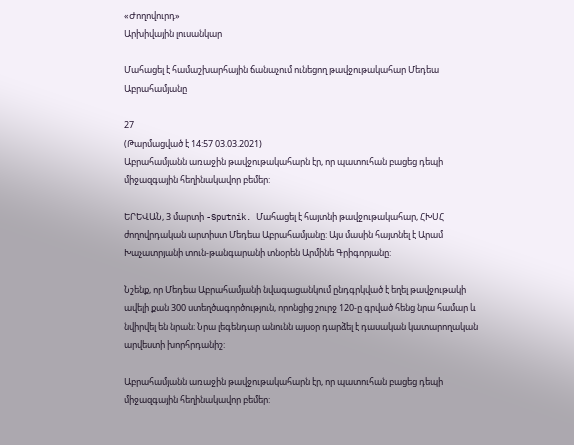«Ժողովուրդ»
Արխիվային լուսանկար

Մահացել է համաշխարհային ճանաչում ունեցող թավջութակահար Մեդեա Աբրահամյանը

27
(Թարմացված է 14:57 03.03.2021)
Աբրահամյանն առաջին թավջութակահարն էր, որ պատուհան բացեց դեպի միջազգային հեղինակավոր բեմեր:

ԵՐԵՎԱՆ, 3 մարտի -Sputnik. Մահացել է հայտնի թավջութակահար, ՀԽՍՀ ժողովրդական արտիստ Մեդեա Աբրահամյանը: Այս մասին հայտնել է Արամ Խաչատրյանի տուն-թանգարանի տնօրեն Արմինե Գրիգորյանը:

Նշենք, որ Մեդեա Աբրահամյանի նվագացանկում ընդգրկված է եղել թավջութակի ավելի քան 300 ստեղծագործություն, որոնցից շուրջ 120-ը գրված հենց նրա համար և նվիրվել են նրան։ Նրա լեգենդար անունն այսօր դարձել է դասական կատարողական արվեստի խորհրդանիշ:

Աբրահամյանն առաջին թավջութակահարն էր, որ պատուհան բացեց դեպի միջազգային հեղինակավոր բեմեր: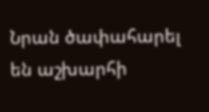Նրան ծափահարել են աշխարհի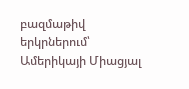բազմաթիվ երկրներում՝ Ամերիկայի Միացյալ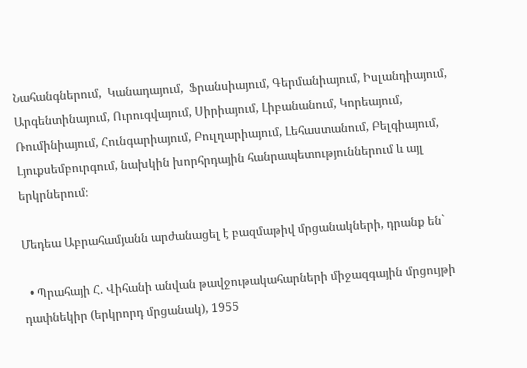Նահանգներում,  Կանադայում,  Ֆրանսիայում, Գերմանիայում, Իսլանդիայում, Արգենտինայում, Ուրուգվայում, Սիրիայում, Լիբանանում, Կորեայում, Ռումինիայում, Հունգարիայում, Բուլղարիայում, Լեհաստանում, Բելգիայում, Լյուքսեմբուրգում, նախկին խորհրդային հանրապետություններում և այլ երկրներում։

Մեդեա Աբրահամյանն արժանացել է բազմաթիվ մրցանակների, դրանք են`

  • Պրահայի Հ. Վիհանի անվան թավջութակահարների միջազգային մրցույթի դափնեկիր (երկրորդ մրցանակ), 1955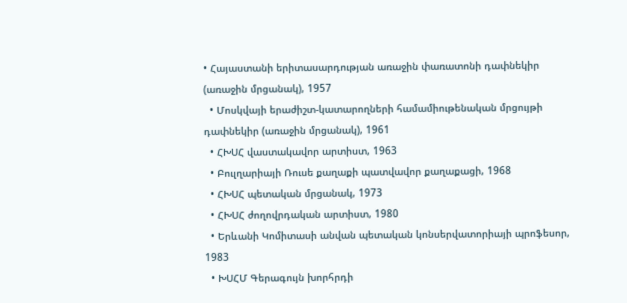• Հայաստանի երիտասարդության առաջին փառատոնի դափնեկիր (առաջին մրցանակ), 1957
  • Մոսկվայի երաժիշտ-կատարողների համամիութենական մրցույթի դափնեկիր (առաջին մրցանակ), 1961
  • ՀԽՍՀ վաստակավոր արտիստ, 1963
  • Բուլղարիայի Ռուսե քաղաքի պատվավոր քաղաքացի, 1968
  • ՀԽՍՀ պետական մրցանակ, 1973
  • ՀԽՍՀ ժողովրդական արտիստ, 1980
  • Երևանի Կոմիտասի անվան պետական կոնսերվատորիայի պրոֆեսոր, 1983
  • ԽՍՀՄ Գերագույն խորհրդի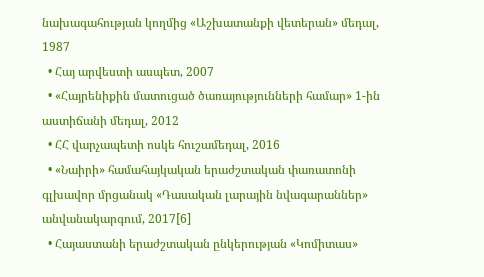նախագահության կողմից «Աշխատանքի վետերան» մեդալ, 1987
  • Հայ արվեստի ասպետ, 2007
  • «Հայրենիքին մատուցած ծառայությունների համար» 1-ին աստիճանի մեդալ, 2012
  • ՀՀ վարչապետի ոսկե հուշամեդալ, 2016
  • «Նաիրի» համահայկական երաժշտական փառատոնի գլխավոր մրցանակ «Դասական լարային նվագարաններ» անվանակարգում, 2017[6]
  • Հայաստանի երաժշտական ընկերության «Կոմիտաս»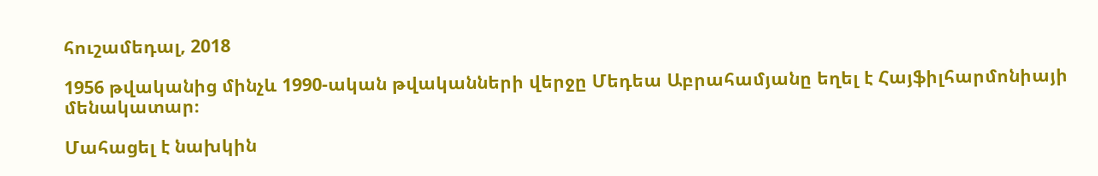հուշամեդալ, 2018

1956 թվականից մինչև 1990-ական թվականների վերջը Մեդեա Աբրահամյանը եղել է Հայֆիլհարմոնիայի մենակատար։

Մահացել է նախկին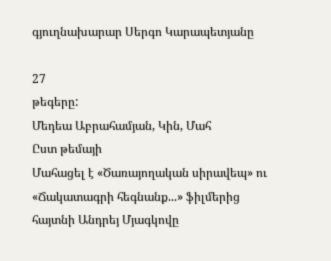գյուղնախարար Սերգո Կարապետյանը

27
թեգերը:
Մեդեա Աբրահամյան, Կին, Մահ
Ըստ թեմայի
Մահացել է «Ծառայողական սիրավեպ» ու «Ճակատագրի հեգնանք...» ֆիլմերից հայտնի Անդրեյ Մյագկովը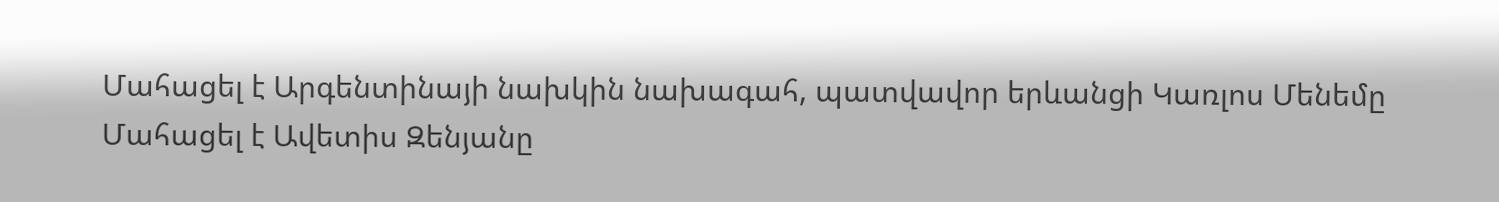Մահացել է Արգենտինայի նախկին նախագահ, պատվավոր երևանցի Կառլոս Մենեմը
Մահացել է Ավետիս Զենյանը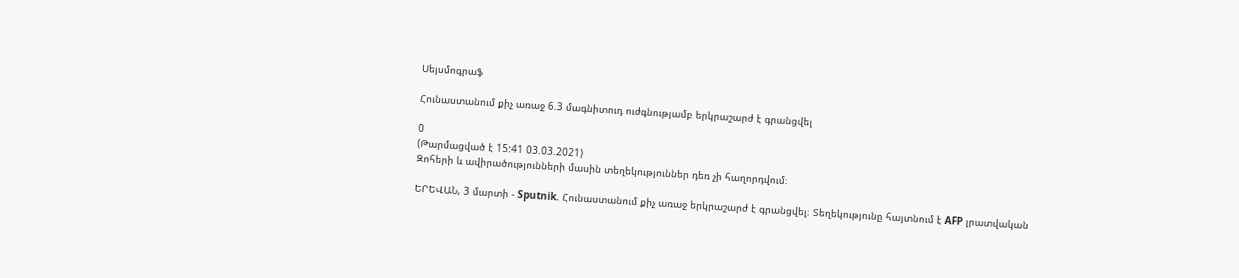Սեյսմոգրաֆ

Հունաստանում քիչ առաջ 6.3 մագնիտուդ ուժգնությամբ երկրաշարժ է գրանցվել

0
(Թարմացված է 15:41 03.03.2021)
Զոհերի և ավիրածությունների մասին տեղեկություններ դեռ չի հաղորդվում։

ԵՐԵՎԱՆ, 3 մարտի - Sputnik. Հունաստանում քիչ առաջ երկրաշարժ է գրանցվել։ Տեղեկությունը հայտնում է AFP լրատվական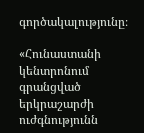գործակալությունը։

«Հունաստանի կենտրոնում գրանցված երկրաշարժի ուժգնությունն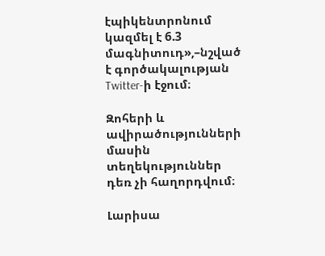էպիկենտրոնում կազմել է 6.3 մագնիտուդ»,–նշված է գործակալության Twitter-ի էջում։

Զոհերի և ավիրածությունների մասին տեղեկություններ դեռ չի հաղորդվում։

Լարիսա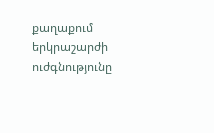քաղաքում երկրաշարժի ուժգնությունը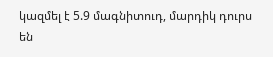կազմել է 5.9 մագնիտուդ, մարդիկ դուրս են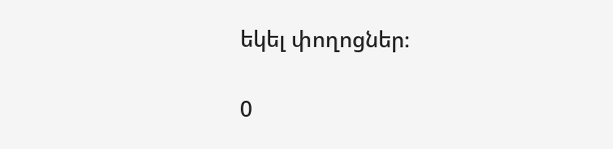եկել փողոցներ։

0